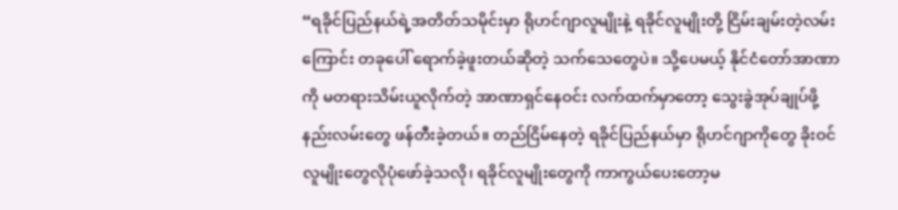“ရခိုင်ပြည်နယ်ရဲ့အတိတ်သမိုင်းမှာ ရိုဟင်ဂျာလူမျိုးနဲ့ ရခိုင်လူမျိုးတို့ ငြိမ်းချမ်းတဲ့လမ်းကြောင်း တခုပေါ် ရောက်ခဲ့ဖူးတယ်ဆိုတဲ့ သက်သေတွေပဲ။ သို့ပေမယ့် နိုင်ငံတော်အာဏာကို မတရားသိမ်းယူလိုက်တဲ့ အာဏာရှင်နေဝင်း လက်ထက်မှာတော့ သွေးခွဲအုပ်ချုပ်ဖို့ နည်းလမ်းတွေ ဖန်တီးခဲ့တယ်။ တည်ငြိမ်နေတဲ့ ရခိုင်ပြည်နယ်မှာ ရိုဟင်ဂျာကိုတွေ ခိုးဝင်လူမျိုးတွေလိုပုံဖော်ခဲ့သလို၊ ရခိုင်လူမျိုးတွေကို ကာကွယ်ပေးတော့မ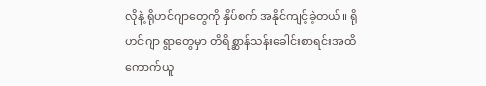လိုနဲ့ ရိုဟင်ဂျာတွေကို နှိပ်စက် အနိုင်ကျင့်ခဲ့တယ်။ ရိုဟင်ဂျာ ရွာတွေမှာ တိရိစ္ဆာန်သန်းခေါင်းစာရင်းအထိ ကောက်ယူ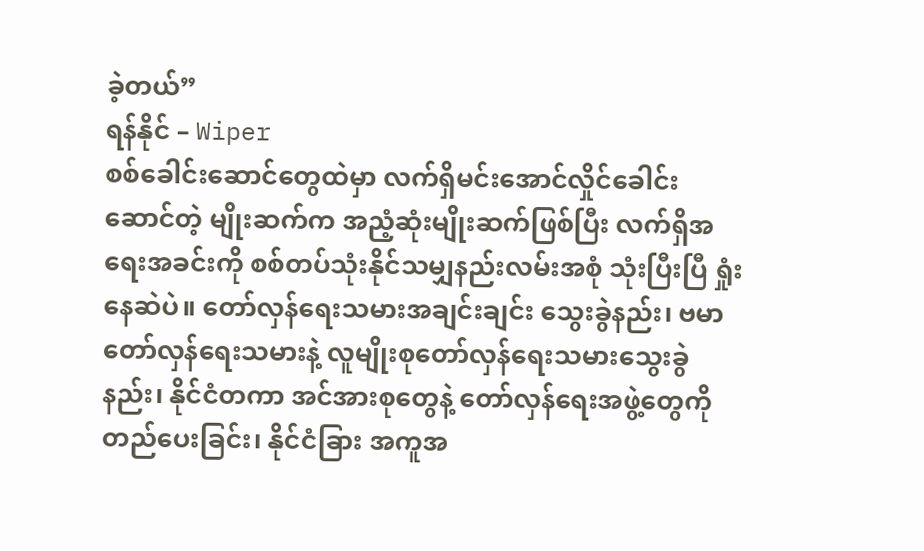ခဲ့တယ်”
ရန်နိုင် – Wiper
စစ်ခေါင်းဆောင်တွေထဲမှာ လက်ရှိမင်းအောင်လှိုင်ခေါင်းဆောင်တဲ့ မျိုးဆက်က အညံ့ဆုံးမျိုးဆက်ဖြစ်ပြီး လက်ရှိအရေးအခင်းကို စစ်တပ်သုံးနိုင်သမျှနည်းလမ်းအစုံ သုံးပြီးပြီ ရှုံးနေဆဲပဲ။ တော်လှန်ရေးသမားအချင်းချင်း သွေးခွဲနည်း၊ ဗမာတော်လှန်ရေးသမားနဲ့ လူမျိုးစုတော်လှန်ရေးသမားသွေးခွဲနည်း၊ နိုင်ငံတကာ အင်အားစုတွေနဲ့ တော်လှန်ရေးအဖွဲ့တွေကို တည်ပေးခြင်း၊ နိုင်ငံခြား အကူအ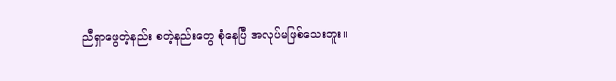ညီရှာဖွေတဲ့နည်း စတဲ့နည်းတွေ စုံနေပြီ အလုပ်မဖြစ်သေးဘူး။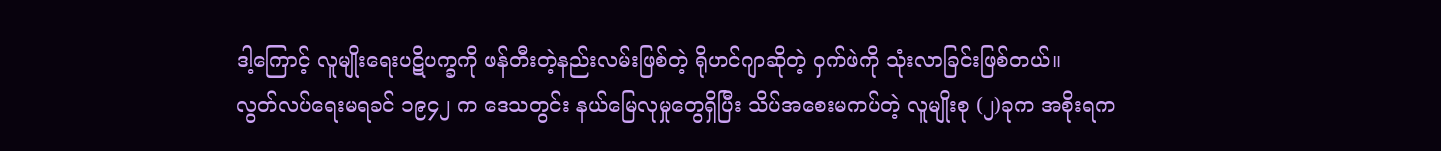ဒါ့ကြောင့် လူမျိုးရေးပဋိပက္ခကို ဖန်တီးတဲ့နည်းလမ်းဖြစ်တဲ့ ရိုဟင်ဂျာဆိုတဲ့ ဝှက်ဖဲကို သုံးလာခြင်းဖြစ်တယ်။
လွတ်လပ်ရေးမရခင် ၁၉၄၂ က ဒေသတွင်း နယ်မြေလုမှုတွေရှိပြီး သိပ်အစေးမကပ်တဲ့ လူမျိုးစု (၂)ခုက အစိုးရက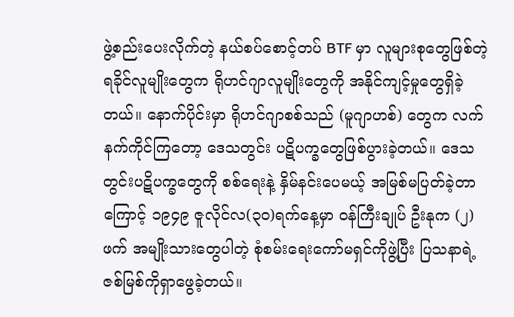ဖွဲ့စည်းပေးလိုက်တဲ့ နယ်စပ်စောင့်တပ် BTF မှာ လူများစုတွေဖြစ်တဲ့ ရခိုင်လူမျိုးတွေက ရိုဟင်ဂျာလူမျိုးတွေကို အနိုင်ကျင့်မှုတွေရှိခဲ့တယ်။ နောက်ပိုင်းမှာ ရိုဟင်ဂျာစစ်သည် (မူဂျာဟစ်) တွေက လက်နက်ကိုင်ကြတော့ ဒေသတွင်း ပဋိပက္ခတွေဖြစ်ပွားခဲ့တယ်။ ဒေသတွင်းပဋိပက္ခတွေကို စစ်ရေးနဲ့ နှိမ်နင်းပေမယ့် အမြစ်မပြတ်ခဲ့တာကြောင့် ၁၉၄၉ ဇူလိုင်လ(၃၀)ရက်နေ့မှာ ဝန်ကြီးချုပ် ဦးနုက (၂)ဖက် အမျိုးသားတွေပါတဲ့ စုံစမ်းရေးကော်မရှင်ကိုဖွဲ့ပြီး ပြသနာရဲ့ ဇစ်မြစ်ကိုရှာဖွေခဲ့တယ်။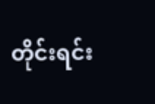တိုင်းရင်း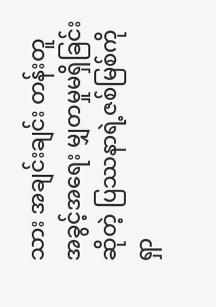သား အချင်းချင်း တန်းတူအခွင့်အရေး မျှတမှုမရှိခြင်းဆိုတဲ့ ပြဿနာရဲ့ဇစ်မြစ်ကိုရှာ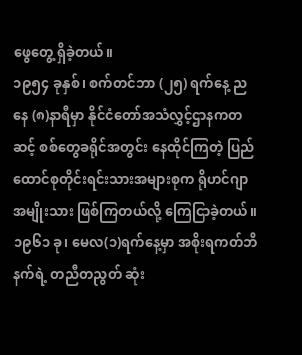ဖွေတွေ့ ရှိခဲ့တယ်။
၁၉၅၄ ခုနှစ်၊ စက်တင်ဘာ (၂၅) ရက်နေ့ ညနေ (၈)နာရီမှာ နိုင်ငံတော်အသံလွှင့်ဌာနကတဆင့် စစ်တွေခရိုင်အတွင်း နေထိုင်ကြတဲ့ ပြည်ထောင်စုတိုင်းရင်းသားအများစုက ရိုဟင်ဂျာအမျိုးသား ဖြစ်ကြတယ်လို့ ကြေငြာခဲ့တယ်။ ၁၉၆၁ ခု၊ မေလ(၁)ရက်နေ့မှာ အစိုးရကတ်ဘိနက်ရဲ့ တညီတညွတ် ဆုံး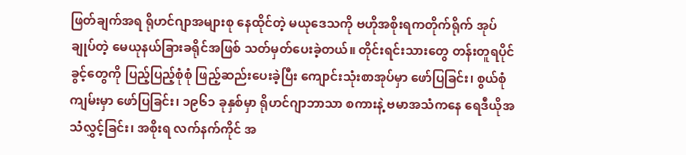ဖြတ်ချက်အရ ရိုဟင်ဂျာအများစု နေထိုင်တဲ့ မယုဒေသကို ဗဟိုအစိုးရကတိုက်ရိုက် အုပ်ချုပ်တဲ့ မေယုနယ်ခြားခရိုင်အဖြစ် သတ်မှတ်ပေးခဲ့တယ်။ တိုင်းရင်းသားတွေ တန်းတူရပိုင်ခွင့်တွေကို ပြည့်ပြည့်စုံစုံ ဖြည့်ဆည်းပေးခဲ့ပြီး ကျောင်းသုံးစာအုပ်မှာ ဖော်ပြခြင်း၊ စွယ်စုံကျမ်းမှာ ဖော်ပြခြင်း၊ ၁၉၆၁ ခုနှစ်မှာ ရိုဟင်ဂျာဘာသာ စကားနဲ့ ဗမာအသံကနေ ရေဒီယိုအသံလွှင့်ခြင်း၊ အစိုးရ လက်နက်ကိုင် အ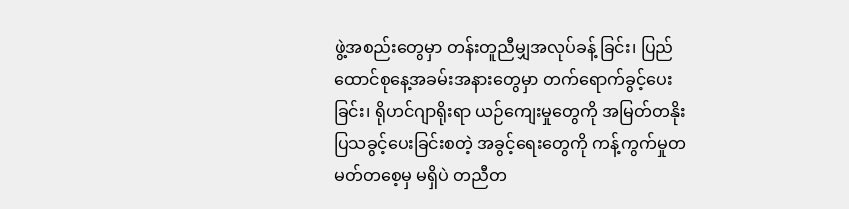ဖွဲ့အစည်းတွေမှာ တန်းတူညီမျှအလုပ်ခန့် ခြင်း၊ ပြည်ထောင်စုနေ့အခမ်းအနားတွေမှာ တက်ရောက်ခွင့်ပေးခြင်း၊ ရိုဟင်ဂျာရိုးရာ ယဉ်ကျေးမှုတွေကို အမြတ်တနိုးပြသခွင့်ပေးခြင်းစတဲ့ အခွင့်ရေးတွေကို ကန့်ကွက်မှုတမတ်တစေ့မှ မရှိပဲ တညီတ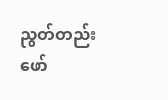ညွတ်တည်း ဖော်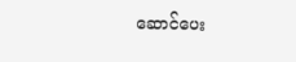ဆောင်ပေး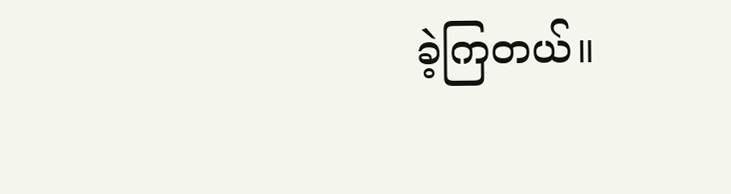ခဲ့ကြတယ်။